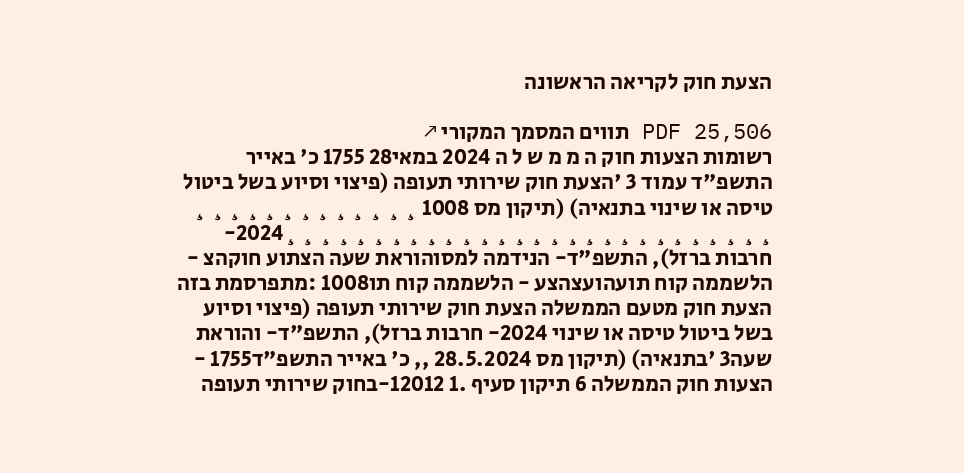הצעת חוק לקריאה הראשונה

PDF 25,506 תווים המסמך המקורי ↗
רשומות הצעות חוק ה מ מ ש ל ה 2024 במאי28 1755 כ' באייר התשפ"ד עמוד 3 'הצעת חוק שירותי תעופה (פיצוי וסיוע בשל ביטול טיסה או שינוי בתנאיה) (תיקון מס 1008 ¸ ¸ ¸ ¸ ¸ ¸ ¸ ¸ ¸ ¸ ¸ ¸ ¸ ¸ ¸ ¸ ¸ ¸ ¸ ¸ ¸ ¸ ¸ ¸ ¸ ¸ ¸ ¸ ¸ ¸ ¸ ¸ ¸ ¸ ¸ ¸ ¸ ¸ ¸ ¸ ¸2024- חרבות ברזל), התשפ"ד- הנידמה למסוהוראת שעה הצתוע חוקהצ - הלשממה קוח תועהועצהצע - הלשממה קוח תו1008 :מתפרסמת בזה הצעת חוק מטעם הממשלה הצעת חוק שירותי תעופה (פיצוי וסיוע בשל ביטול טיסה או שינוי 2024- חרבות ברזל), התשפ"ד- והוראת שעה3 'בתנאיה) (תיקון מס 28.5.2024 ,, כ' באייר התשפ"ד1755 - הצעות חוק הממשלה 6 תיקון סעיף .1 12012-בחוק שירותי תעופה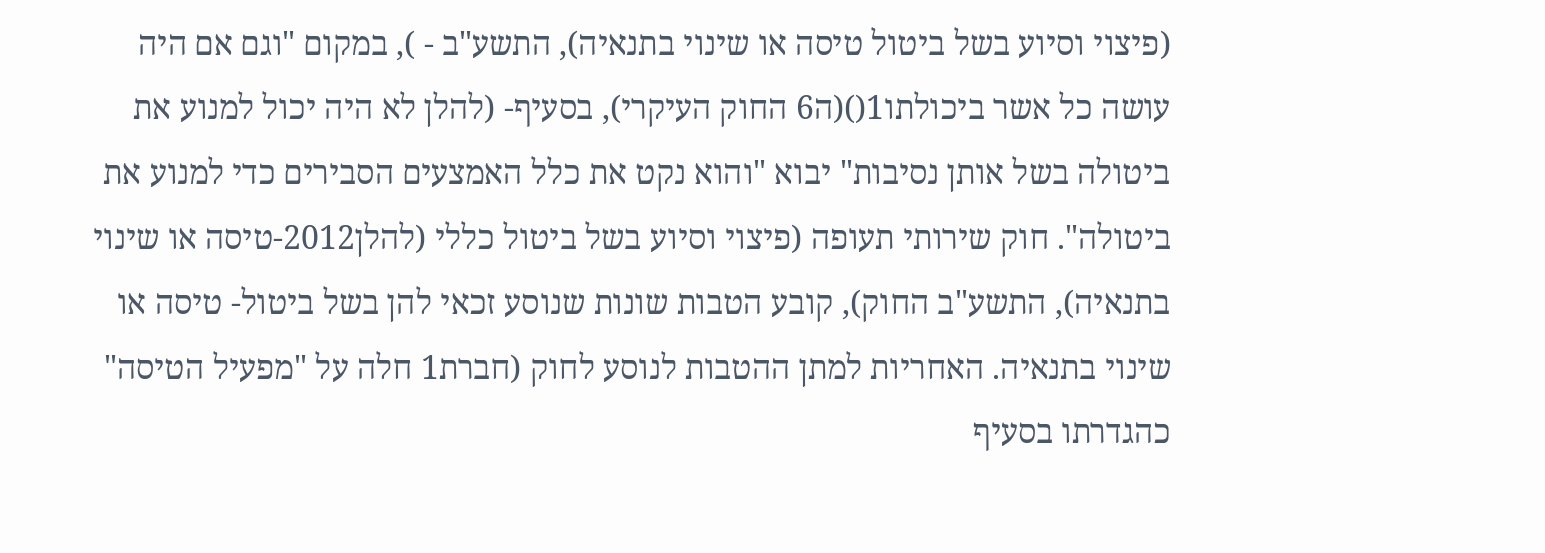(פיצוי וסיוע בשל ביטול טיסה או שינוי בתנאיה), התשע"ב - ), במקום "וגם אם היה עושה כל אשר ביכולתו1()(ה6 החוק העיקרי), בסעיף- (להלן לא היה יכול למנוע את ביטולה בשל אותן נסיבות" יבוא "והוא נקט את כלל האמצעים הסבירים כדי למנוע את ביטולה". חוק שירותי תעופה (פיצוי וסיוע בשל ביטול כללי (להלן2012-טיסה או שינוי בתנאיה), התשע"ב החוק), קובע הטבות שונות שנוסע זכאי להן בשל ביטול- טיסה או שינוי בתנאיה. האחריות למתן ההטבות לנוסע לחוק (חברת1 חלה על "מפעיל הטיסה" כהגדרתו בסעיף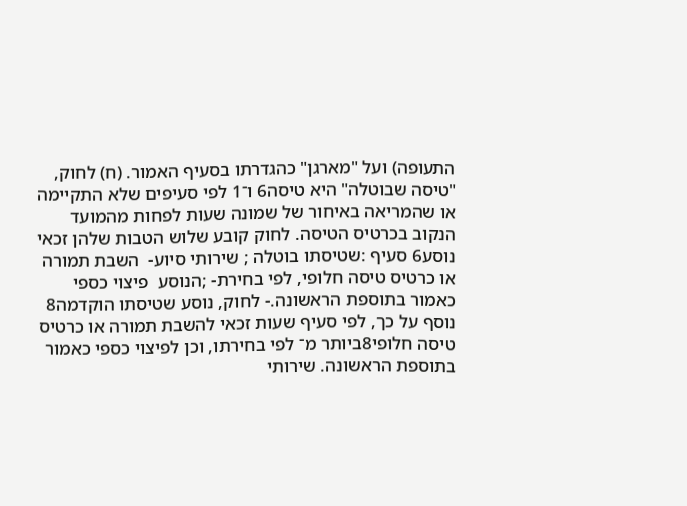התעופה) ועל "מארגן" כהגדרתו בסעיף האמור. (ח) לחוק, "טיסה שבוטלה" היא טיסה6 ו־1 לפי סעיפים שלא התקיימה או שהמריאה באיחור של שמונה שעות לפחות מהמועד הנקוב בכרטיס הטיסה. לחוק קובע שלוש הטבות שלהן זכאי נוסע6 סעיף :שטיסתו בוטלה ; שירותי סיוע-  השבת תמורה או כרטיס טיסה חלופי, לפי בחירת- ;הנוסע  פיצוי כספי כאמור בתוספת הראשונה.- לחוק, נוסע שטיסתו הוקדמה8 נוסף על כך, לפי סעיף שעות זכאי להשבת תמורה או כרטיס טיסה חלופי8ביותר מ־ לפי בחירתו, וכן לפיצוי כספי כאמור בתוספת הראשונה. שירותי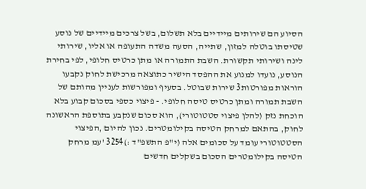הסיוע הם שירותים מיידיים בלא תשלום, בשל צרכים מיידיים של נוסע שטיסתו בוטלה למזון, שתייה, הסעה משדה התעופה או אליו, שירותי לינה ושירותי תקשורת. השבת התמורה או מתן כרטיס חלופי, לפי בחירת הנוסע, נועדו למנוע את ההפסד הישיר כתוצאה מרכישת לחוק נקבעו הוראות מפורטות3 שירות שבוטל. בסעיף ומפורשות לעניין מהותם של השבת תמורה ומתן כרטיס טיסה חלופי. - פיצוי כספי בסכום קבוע בלא הוכחת נזק (להלן פיצוי סטטוטורי), הוא סכום שנקבע בתוספת הראשונה לחוק, בהתאם למרחק הטיסה בקילומטרים. נכון להיום ,הפיצוי הסטטוטורי עומד על סכומים אלה (י"פ התשפ"ד :)3254 'עמ מרחק הטיסה בקילומטרים הסכום בשקלים חדשים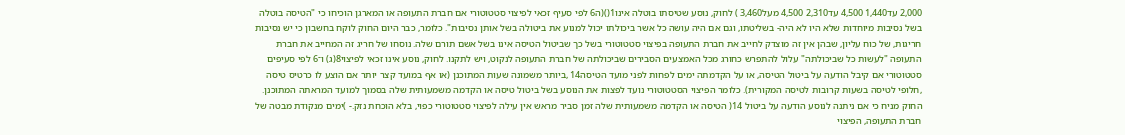2,000 עד1,440 4,500 עד2,310 4,500 מעל3,460 ) לחוק, נוסע שטיסתו בוטלה אינו1()(ה6 לפי סעיף זכאי לפיצוי סטטוטורי אם חברת התעופה או המארגן הוכיחו כי "הטיסה בוטלה בשל נסיבות מיוחדות שלא היו לא היה- בשליטתו, וגם אם היה עושה כל אשר ביכולתו יכול למנוע את ביטולה בשל אותן נסיבות". כלומר, כבר היום החוק לוקח בחשבון כי יש נסיבות חריגות, של כוח עליון, שבהן אין זה מוצדק לחייב את חברת התעופה בפיצוי סטטוטורי בשל כך שביטול הטיסה אינו בשל אשם תורם שלה. נוסחו של חריג זה המחייב את חברת התעופה "לעשות כל שביכולתה" עלול להתפרש כחורג מכל האמצעים הסבירים שביכולתה של חברת התעופה לנקוט, ויש לתקנו. לחוק, נוסע אינו זכאי לפיצוי8(ג) ו־6 לפי סעיפים סטטוטורי אם קיבל הודעה על ביטול הטיסה, או על הקדמתה ימים לפחות לפני מועד הטיסה14 ,ביותר משמונה שעות המתוכנן (או אף במועד קצר יותר אם הוצע לו כרטיס טיסה ,חלופי לטיסה בשעות קרובות לטיסה המקורית). כלומר הפיצוי הסטטוטורי נועד לפצות את הנוסע בשל ביטול טיסה או הקדמה משמעותית שלה בסמוך למועד המראתה המתוכנן. החוק מניח כי אם ניתנה לנוסע הודעה על ביטול 14( הטיסה או הקדמה משמעותית שלה זמן סביר מראש אין עילה לפיצוי סטטוטורי כפוי, בלא הוכחת נזק.- )ימים מנקודת מבטה של חברת התעופה, הפיצוי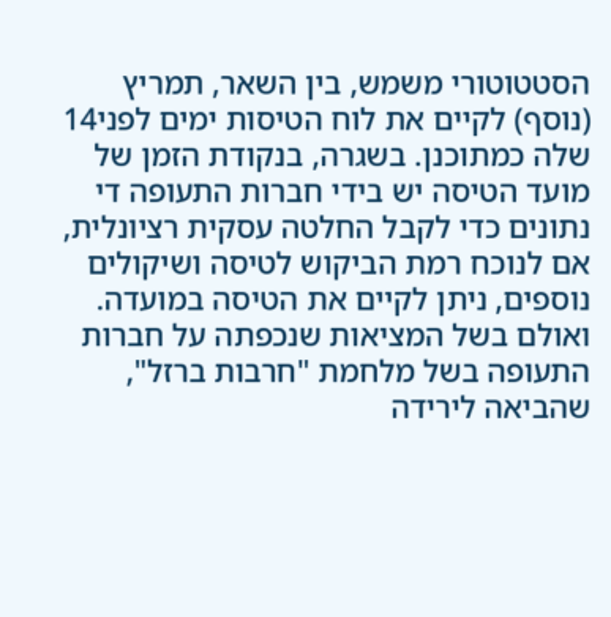הסטטוטורי משמש, בין השאר, תמריץ (נוסף) לקיים את לוח הטיסות ימים לפני14 שלה כמתוכנן. בשגרה, בנקודת הזמן של מועד הטיסה יש בידי חברות התעופה די נתונים כדי לקבל החלטה עסקית רציונלית, אם לנוכח רמת הביקוש לטיסה ושיקולים נוספים, ניתן לקיים את הטיסה במועדה. ואולם בשל המציאות שנכפתה על חברות התעופה בשל מלחמת "חרבות ברזל", שהביאה לירידה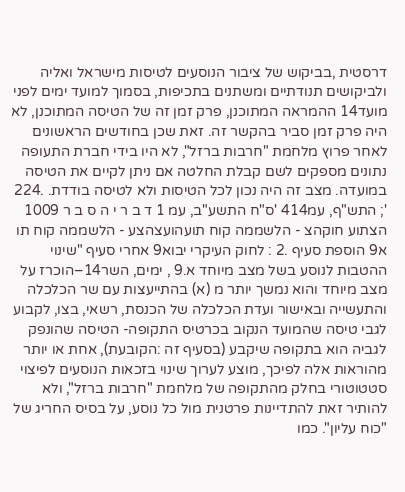דרסטית ,בביקוש של ציבור הנוסעים לטיסות מישראל ואליה ולביקושים תנודתיים ומשתנים בתכיפות, בסמוך למועד ימים לפני מועד14 ההמראה המתוכנן, פרק זמן זה של הטיסה המתוכנן, לא היה פרק זמן סביר בהקשר זה. זאת שכן בחודשים הראשונים לאחר פרוץ מלחמת "חרבות ברזל", לא היו בידי חברת התעופה נתונים מספקים לשם קבלת החלטה אם ניתן לקיים את הטיסה במועדה. מצב זה היה נכון לכל הטיסות ולא לטיסה בודדת. .224 '; התש"ף, עמ414 'ס"ח התשע"ב, עמ 1 ד ב ר י ה ס ב ר 1009 הצתוע חוקהצ - הלשממה קוח תועהועצהצע - הלשממה קוח תו א9 הוספת סעיף .2 : לחוק העיקרי יבוא9 אחרי סעיף "שינוי ההטבות לנוסע בשל מצב מיוחד א.9 , ימים, השר14–הוכרז על מצב מיוחד והוא נמשך יותר מ (א) בהתייעצות עם שר הכלכלה והתעשייה ובאישור ועדת הכלכלה של הכנסת, רשאי, בצו, לקבוע לגבי טיסה שהמועד הנקוב בכרטיס התקופה- הטיסה שהונפק לגביה הוא בתקופה שיקבע (בסעיף זה :הקובעת), אחת או יותר מהוראות אלה לפיכך, מוצע לערוך שינוי בזכאות הנוסעים לפיצוי סטטוטורי בחלק מהתקופה של מלחמת "חרבות ברזל", ולא להותיר זאת להתדיינות פרטנית מול כל נוסע, על בסיס החריג של "כוח עליון". כמו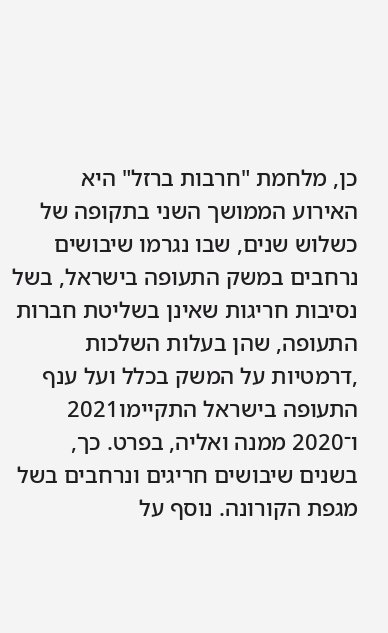כן, מלחמת "חרבות ברזל" היא האירוע הממושך השני בתקופה של כשלוש שנים, שבו נגרמו שיבושים נרחבים במשק התעופה בישראל, בשל נסיבות חריגות שאינן בשליטת חברות התעופה, שהן בעלות השלכות ,דרמטיות על המשק בכלל ועל ענף התעופה בישראל התקיימו2021 ו־2020 ממנה ואליה, בפרט. כך, בשנים שיבושים חריגים ונרחבים בשל מגפת הקורונה. נוסף על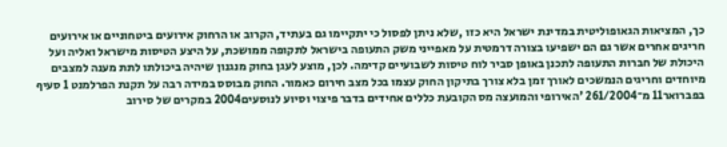כך, המציאות הגאופוליטית במדינת ישראל היא כזו ,שלא ניתן לפסול כי יתקיימו גם בעתיד, הקרוב או הרחוק אירועים ביטחוניים או אירועים חריגים אחרים אשר גם הם ישפיעו בצורה דרמטית על מאפייני משק התעופה בישראל לתקופה ממושכת, על היצע הטיסות מישראל ואליה ועל היכולת של חברות התעופה לתכנן באופן סביר לוח טיסות לשבועיים קדימה. לכן, מוצע לעגן בחוק מנגנון שיהיה ביכולתו לתת מענה למצבים מיוחדים וחריגים הנמשכים לאורך זמן בלא צורך בתיקון החוק עצמו בכל מצב חירום כאמור. החוק מבוסס במידה רבה על תקנת הפרלמנט 1 סעיף בפברואר11 מ־261/2004 'האירופי והמועצה מס הקובעת כללים אחידים בדבר פיצוי וסיוע לנוסעים2004 במקרים של סירוב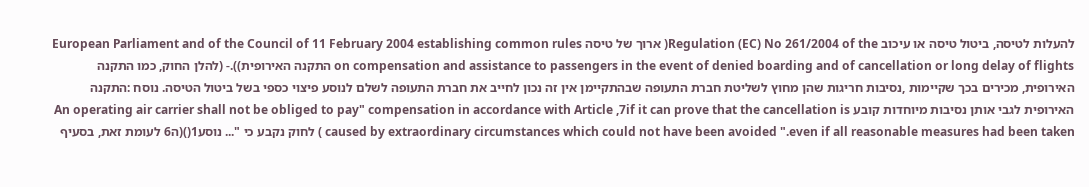להעלות לטיסה, ביטול טיסה או עיכוב Regulation (EC) No 261/2004 of the( ארוך של טיסה European Parliament and of the Council of 11 February 2004 establishing common rules on compensation and assistance to passengers in the event of denied boarding and of cancellation or long delay of flights התקנה האירופית)).- (להלן החוק, כמו התקנה האירופית, מכירים בכך שקיימות ,נסיבות חריגות שהן מחוץ לשליטת חברת התעופה שבהתקיימן אין זה נכון לחייב את חברת התעופה לשלם לנוסע פיצוי כספי בשל ביטול הטיסה. נוסח :התקנה האירופית לגבי אותן נסיבות מיוחדות קובע An operating air carrier shall not be obliged to pay" compensation in accordance with Article ,7if it can prove that the cancellation is caused by extraordinary circumstances which could not have been avoided ".even if all reasonable measures had been taken ) לחוק נקבע כי "... נוסע1()(ה6 לעומת זאת, בסעיף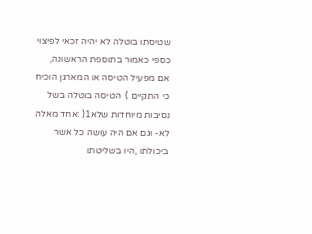שטיסתו בוטלה לא יהיה זכאי לפיצוי כספי כאמור בתוספת הראשונה, אם מפעיל הטיסה או המארגן הוכיח כי התקיים )  הטיסה בוטלה בשל נסיבות מיוחדות שלא1( :אחד מאלה לא- וגם אם היה עושה כל אשר ביכולתו ,היו בשליטתו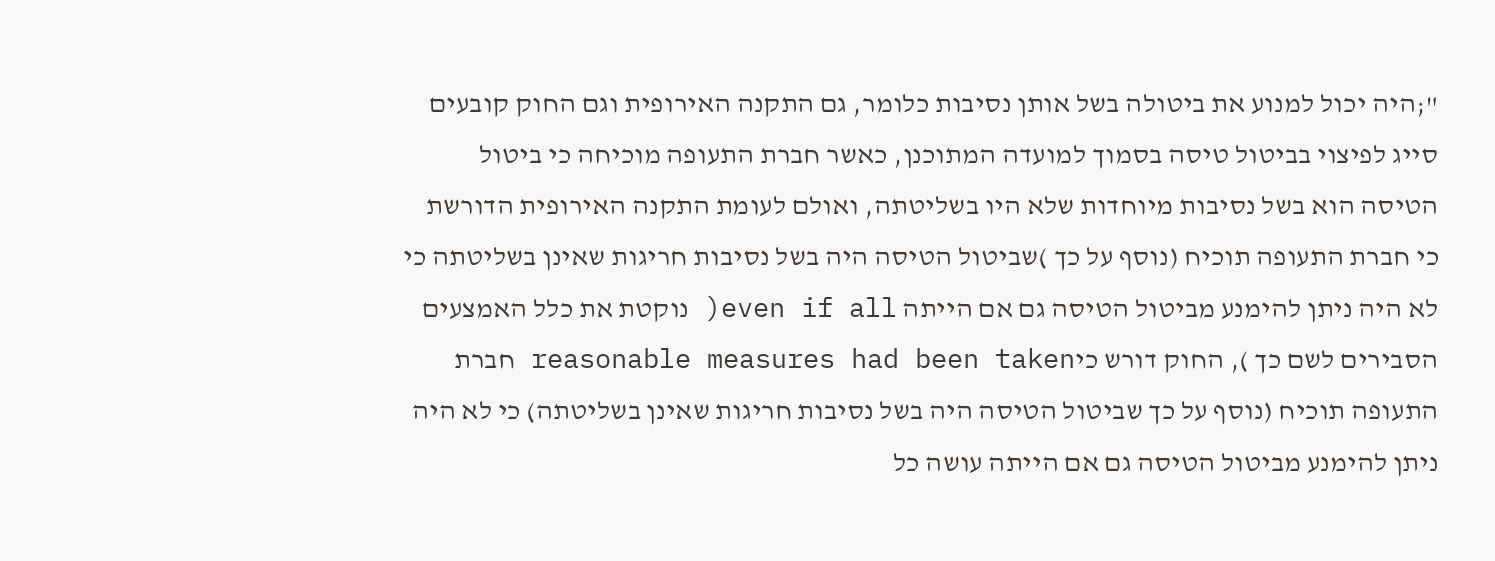";היה יכול למנוע את ביטולה בשל אותן נסיבות כלומר, גם התקנה האירופית וגם החוק קובעים סייג לפיצוי בביטול טיסה בסמוך למועדה המתוכנן, כאשר חברת התעופה מוכיחה כי ביטול הטיסה הוא בשל נסיבות מיוחדות שלא היו בשליטתה, ואולם לעומת התקנה האירופית הדורשת כי חברת התעופה תוכיח (נוסף על כך )שביטול הטיסה היה בשל נסיבות חריגות שאינן בשליטתה כי לא היה ניתן להימנע מביטול הטיסה גם אם הייתה even if all( נוקטת את כלל האמצעים הסבירים לשם כך ), החוק דורש כיreasonable measures had been taken חברת התעופה תוכיח (נוסף על כך שביטול הטיסה היה בשל נסיבות חריגות שאינן בשליטתה) כי לא היה ניתן להימנע מביטול הטיסה גם אם הייתה עושה כל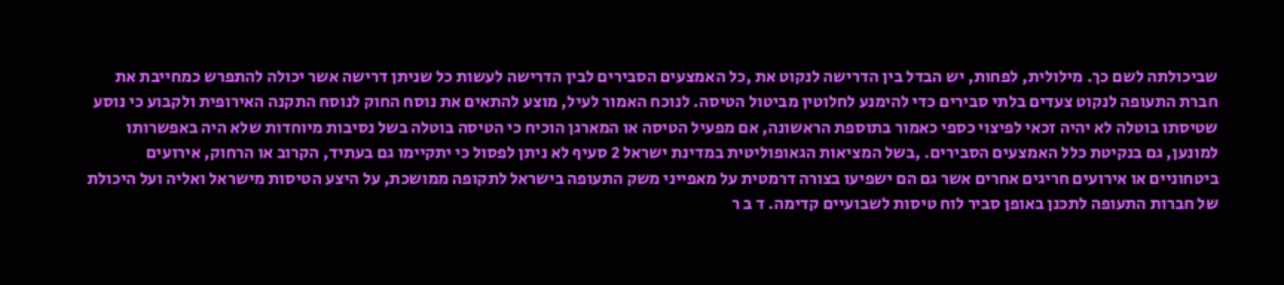שביכולתה לשם כך. מילולית, לפחות, יש הבדל בין הדרישה לנקוט את ,כל האמצעים הסבירים לבין הדרישה לעשות כל שניתן דרישה אשר יכולה להתפרש כמחייבת את חברת התעופה לנקוט צעדים בלתי סבירים כדי להימנע לחלוטין מביטול הטיסה. לנוכח האמור לעיל, מוצע להתאים את נוסח החוק לנוסח התקנה האירופית ולקבוע כי נוסע שטיסתו בוטלה לא יהיה זכאי לפיצוי כספי כאמור בתוספת הראשונה, אם מפעיל הטיסה או המארגן הוכיח כי הטיסה בוטלה בשל נסיבות מיוחדות שלא היה באפשרותו למונען, גם בנקיטת כלל האמצעים הסבירים. ,בשל המציאות הגאופוליטית במדינת ישראל 2 סעיף לא ניתן לפסול כי יתקיימו גם בעתיד, הקרוב או הרחוק, אירועים ביטחוניים או אירועים חריגים אחרים אשר גם הם ישפיעו בצורה דרמטית על מאפייני משק התעופה בישראל לתקופה ממושכת, על היצע הטיסות מישראל ואליה ועל היכולת של חברות התעופה לתכנן באופן סביר לוח טיסות לשבועיים קדימה. ד ב ר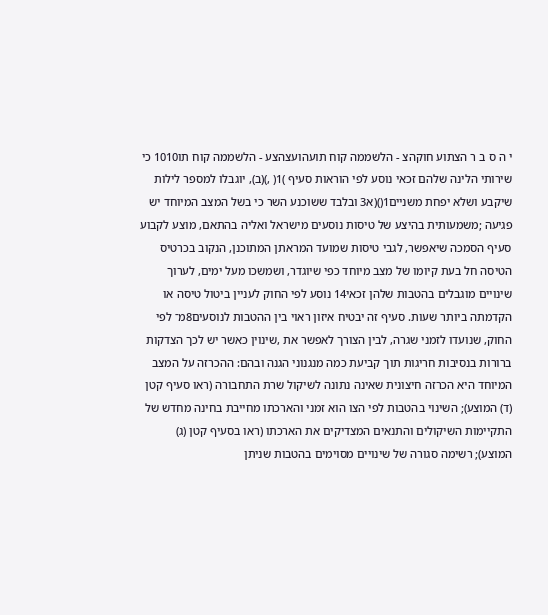י ה ס ב ר הצתוע חוקהצ - הלשממה קוח תועהועצהצע - הלשממה קוח תו1010 כי שירותי הלינה שלהם זכאי נוסע לפי הוראות סעיף )1( ,)(ב), יוגבלו למספר לילות שיקבע ושלא יפחת משניים1()(א3 ובלבד ששוכנע השר כי בשל המצב המיוחד יש פגיעה ;משמעותית בהיצע של טיסות נוסעים מישראל ואליה בהתאם, מוצע לקבוע סעיף הסמכה שיאפשר, לגבי טיסות שמועד המראתן המתוכנן, הנקוב בכרטיס הטיסה חל בעת קיומו של מצב מיוחד כפי שיוגדר, ושמשכו מעל ימים, לערוך שינויים מוגבלים בהטבות שלהן זכאי14 נוסע לפי החוק לעניין ביטול טיסה או הקדמתה ביותר שעות. סעיף זה יבטיח איזון ראוי בין ההטבות לנוסעים8מ־ לפי החוק, שנועדו לזמני שגרה, לבין הצורך לאפשר את ,שינוין כאשר יש לכך הצדקות ברורות בנסיבות חריגות תוך קביעת כמה מנגנוני הגנה ובהם: ההכרזה על המצב המיוחד היא הכרזה חיצונית שאינה נתונה לשיקול שרת התחבורה (ראו סעיף קטן (ד) המוצע); השינוי בהטבות לפי הצו הוא זמני והארכתו מחייבת בחינה מחדש של התקיימות השיקולים והתנאים המצדיקים את הארכתו (ראו בסעיף קטן (ג) המוצע); רשימה סגורה של שינויים מסוימים בהטבות שניתן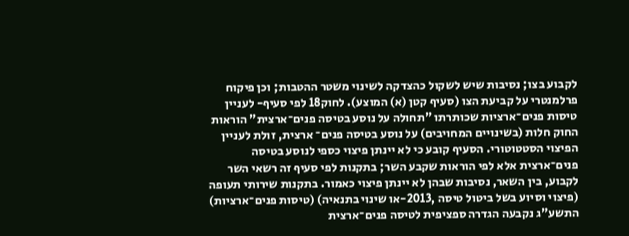לקבוע בצו; נסיבות שיש לשקול כהצדקה לשינוי משטר ההטבות; וכן פיקוח פרלמנטרי על קביעת הצו (סעיף קטן (א) המוצע). לחוק18 לפי סעיף- לעניין טיסות פנים־ארציות שכותרתו "תחולה על נוסע בטיסה פנים־ארצית" הוראות החוק חלות (בשינויים המחויבים) על נוסע בטיסה פנים־ ארצית, זולת לעניין הפיצוי הסטטוטורי. הסעיף קובע כי לא יינתן פיצוי כספי לנוסע בטיסה פנים־ארצית אלא לפי הוראות שקבע השר; בתקנות לפי סעיף זה רשאי השר לקבוע, בין השאר, נסיבות שבהן לא יינתן פיצוי כאמור. בתקנות שירותי תעופה (פיצוי וסיוע בשל ביטול טיסה ,2013-או שינוי בתנאיה) (טיסות פנים־ארציות) התשע"ג נקבעה הגדרה ספציפית לטיסה פנים־ארצית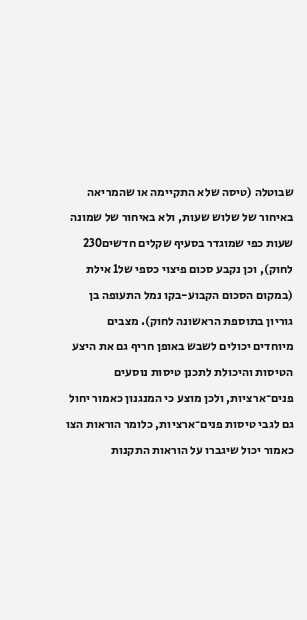שבוטלה (טיסה שלא התקיימה או שהמריאה באיחור של שלוש שעות, ולא באיחור של שמונה שעות כפי שמוגדר בסעיף שקלים חדשים230 לחוק), וכן נקבע סכום פיצוי כספי של1 אילת (במקום הסכום הקבוע-בקו נמל התעופה בן גוריון בתוספת הראשונה לחוק). מצבים מיוחדים יכולים לשבש באופן חריף גם את היצע הטיסות והיכולת לתכנן טיסות נוסעים פנים־ארציות, ולכן מוצע כי המנגנון כאמור יחול גם לגבי טיסות פנים־ארציות, כלומר הוראות הצו כאמור יכול שיגברו על הוראות התקנות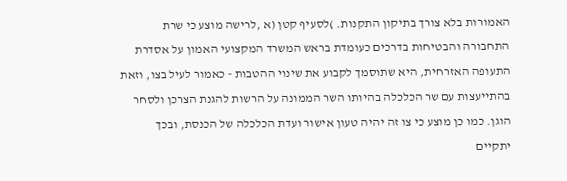האמורות בלא צורך בתיקון התקנות. )לסעיף קטן (א ,לרישה מוצע כי שרת התחבורה והבטיחות בדרכים כעומדת בראש המשרד המקצועי האמון על אסדרת התעופה האזרחית, היא שתוסמך לקבוע את שינוי ההטבות - כאמור לעיל בצו, וזאת בהתייעצות עם שר הכלכלה בהיותו השר הממונה על הרשות להגנת הצרכן ולסחר הוגן. כמו כן מוצע כי צו זה יהיה טעון אישור ועדת הכלכלה של הכנסת, ובכך יתקיים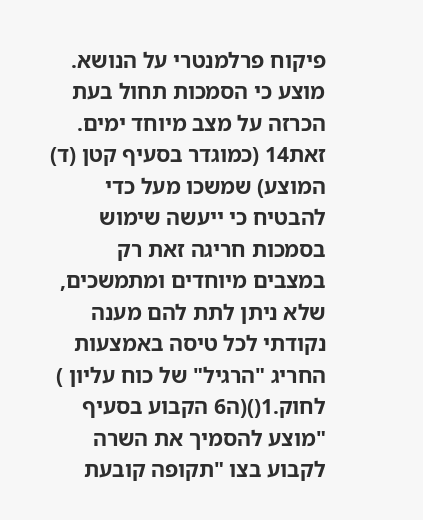פיקוח פרלמנטרי על הנושא. מוצע כי הסמכות תחול בעת הכרזה על מצב מיוחד ימים. זאת14 (כמוגדר בסעיף קטן (ד) המוצע) שמשכו מעל כדי להבטיח כי ייעשה שימוש בסמכות חריגה זאת רק במצבים מיוחדים ומתמשכים, שלא ניתן לתת להם מענה נקודתי לכל טיסה באמצעות החריג "הרגיל" של כוח עליון ) לחוק.1()(ה6 הקבוע בסעיף "מוצע להסמיך את השרה לקבוע בצו "תקופה קובעת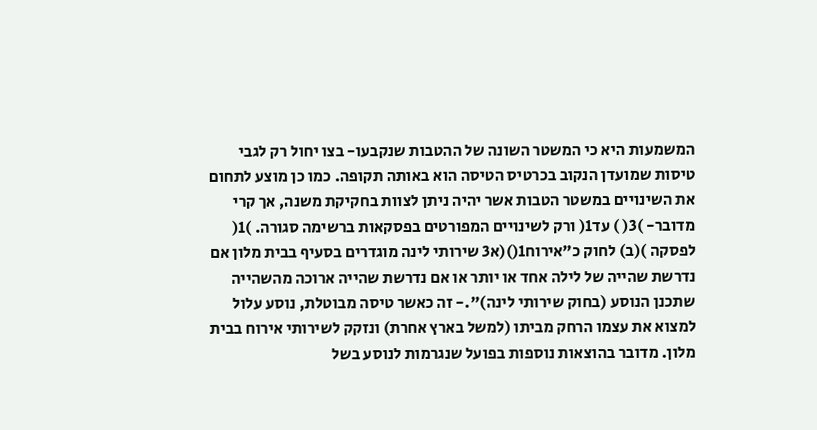המשמעות היא כי המשטר השונה של ההטבות שנקבעו- בצו יחול רק לגבי טיסות שמועדן הנקוב בכרטיס הטיסה הוא באותה תקופה. כמו כן מוצע לתחום את השינויים במשטר הטבות אשר יהיה ניתן לצוות בחקיקת משנה, אך קרי מדובר- )3( ) עד1( ורק לשינויים המפורטים בפסקאות ברשימה סגורה. )1( לפסקה )(ב) לחוק כ"אירוח1()(א3 שירותי לינה מוגדרים בסעיף בבית מלון אם נדרשת שהייה של לילה אחד או יותר או אם נדרשת שהייה ארוכה מהשהייה שתכנן הנוסע (בחוק שירותי לינה)".- זה כאשר טיסה מבוטלת, נוסע עלול למצוא את עצמו הרחק מביתו (למשל בארץ אחרת) ונזקק לשירותי אירוח בבית מלון. מדובר בהוצאות נוספות בפועל שנגרמות לנוסע בשל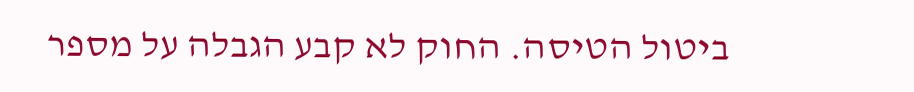ביטול הטיסה. החוק לא קבע הגבלה על מספר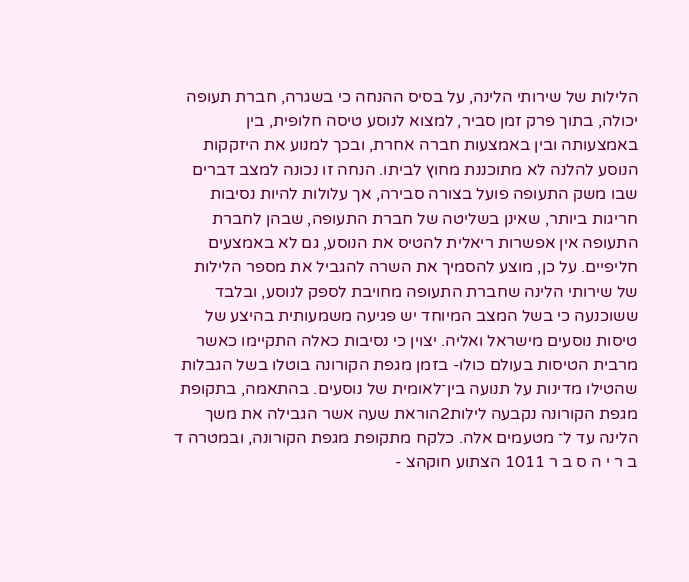הלילות של שירותי הלינה, על בסיס ההנחה כי בשגרה, חברת תעופה יכולה, בתוך פרק זמן סביר, למצוא לנוסע טיסה חלופית, בין באמצעותה ובין באמצעות חברה אחרת, ובכך למנוע את היזקקות הנוסע להלנה לא מתוכננת מחוץ לביתו. הנחה זו נכונה למצב דברים שבו משק התעופה פועל בצורה סבירה, אך עלולות להיות נסיבות חריגות ביותר, שאינן בשליטה של חברת התעופה, שבהן לחברת התעופה אין אפשרות ריאלית להטיס את הנוסע, גם לא באמצעים חליפיים. על כן, מוצע להסמיך את השרה להגביל את מספר הלילות של שירותי הלינה שחברת התעופה מחויבת לספק לנוסע, ובלבד ששוכנעה כי בשל המצב המיוחד יש פגיעה משמעותית בהיצע של טיסות נוסעים מישראל ואליה. יצוין כי נסיבות כאלה התקיימו כאשר מרבית הטיסות בעולם כולו- בזמן מגפת הקורונה בוטלו בשל הגבלות שהטילו מדינות על תנועה בין־לאומית של נוסעים. בהתאמה, בתקופת מגפת הקורונה נקבעה לילות2הוראת שעה אשר הגבילה את משך הלינה עד ל־ מטעמים אלה. כלקח מתקופת מגפת הקורונה, ובמטרה ד ב ר י ה ס ב ר 1011 הצתוע חוקהצ -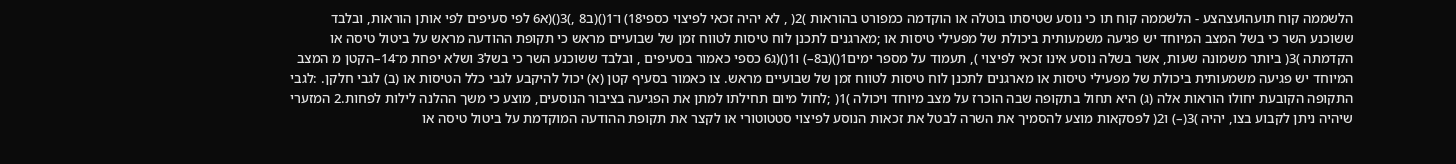הלשממה קוח תועהועצהצע - הלשממה קוח תו כי נוסע שטיסתו בוטלה או הוקדמה כמפורט בהוראות )2( , לא יהיה זכאי לפיצוי כספי18) ו־1()(ב8 ,)3()(א6 לפי סעיפים לפי אותן הוראות, ובלבד ששוכנע השר כי בשל המצב המיוחד יש פגיעה משמעותית ביכולת של מפעילי טיסות או ;מארגנים לתכנן לוח טיסות לטווח זמן של שבועיים מראש כי תקופת ההודעה מראש על ביטול טיסה או הקדמתה )3( ביותר משמונה שעות, אשר בשלה נוסע אינו זכאי לפיצוי ), תעמוד על מספר ימים1()(ב8–) ו1()(ג6 כספי כאמור בסעיפים , ובלבד ששוכנע השר כי בשל3 ושלא יפחת מ־14–הקטן מ המצב המיוחד יש פגיעה משמעותית ביכולת של מפעילי טיסות או מארגנים לתכנן לוח טיסות לטווח זמן של שבועיים מראש. צו כאמור בסעיף קטן (א) יכול להיקבע לגבי כלל הטיסות או (ב) לגבי חלקן. :לגבי התקופה הקובעת יחולו הוראות אלה (ג) היא תחול בתקופה שבה הוכרז על מצב מיוחד ויכולה )1( ;לחול מיום תחילתו למתן את הפגיעה בציבור הנוסעים, מוצע כי משך ההלנה לילות לפחות.2 המזערי שיהיה ניתן לקבוע בצו, יהיה )3(–) ו2( לפסקאות מוצע להסמיך את השרה לבטל את זכאות הנוסע לפיצוי סטטוטורי או לקצר את תקופת ההודעה המוקדמת על ביטול טיסה או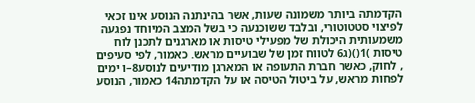הקדמתה ביותר משמונה שעות, אשר בהינתנה הנוסע אינו זכאי לפיצוי סטטוטורי, ובלבד ששוכנעה כי בשל המצב המיוחד נפגעה משמעותית היכולת של מפעילי טיסות או מארגנים לתכנן לוח טיסות )1()(ג6 לטווח זמן של שבועיים מראש. כאמור, לפי סעיפים , לחוק, כאשר חברת התעופה או המארגן מודיעים לנוסע8–ו ימים לפחות מראש, על ביטול הטיסה או על הקדמתה14 כאמור, הנוסע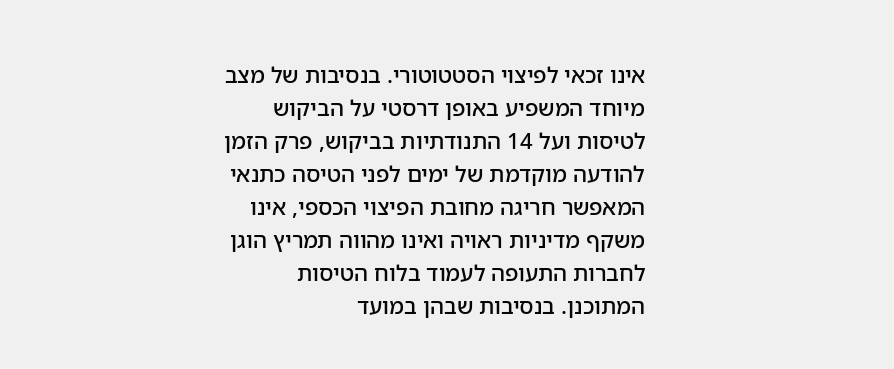אינו זכאי לפיצוי הסטטוטורי. בנסיבות של מצב מיוחד המשפיע באופן דרסטי על הביקוש לטיסות ועל 14 התנודתיות בביקוש, פרק הזמן להודעה מוקדמת של ימים לפני הטיסה כתנאי המאפשר חריגה מחובת הפיצוי הכספי, אינו משקף מדיניות ראויה ואינו מהווה תמריץ הוגן לחברות התעופה לעמוד בלוח הטיסות המתוכנן. בנסיבות שבהן במועד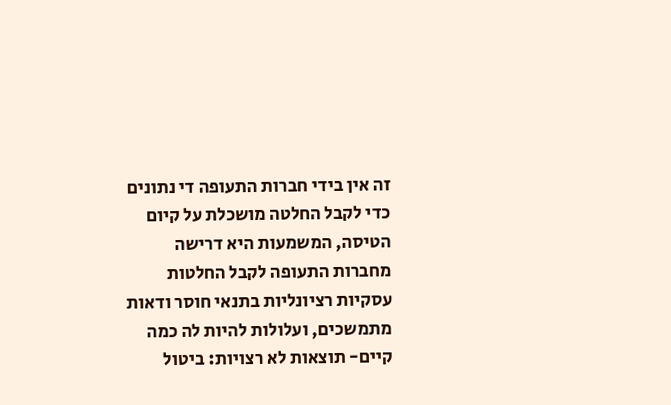זה אין בידי חברות התעופה די נתונים כדי לקבל החלטה מושכלת על קיום הטיסה, המשמעות היא דרישה מחברות התעופה לקבל החלטות עסקיות רציונליות בתנאי חוסר ודאות מתמשכים, ועלולות להיות לה כמה קיים- תוצאות לא רצויות: ביטול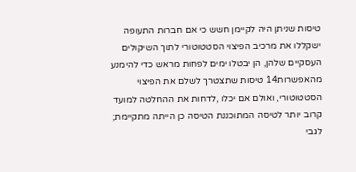טיסות שניתן היה לקיימן חשש כי אם חברות התעופה ישקללו את מרכיב הפיצוי הסטטוטורי לתוך השיקולים העסקיים שלהן, הן יבטלו ימים לפחות מראש כדי להימנע מהאפשרות14 טיסות שתצטרך לשלם את הפיצוי הסטטוטורי, ואולם אם יכלו ,לדחות את ההחלטה למועד קרוב יותר לטיסה המתוכננת הטיסה כן הייתה מתקיימת; לגבי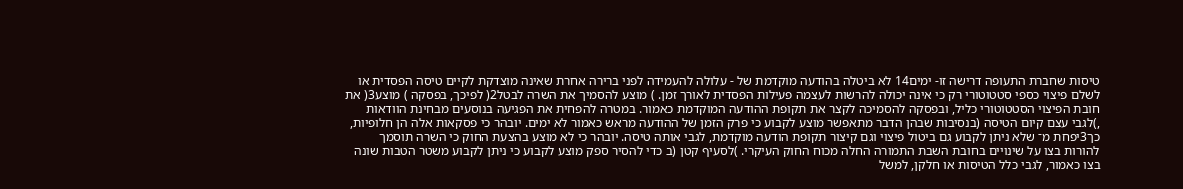טיסות שחברת התעופה דרישה זו- ימים14 לא ביטלה בהודעה מוקדמת של - עלולה להעמידה לפני ברירה אחרת שאינה מוצדקת לקיים טיסה הפסדית או לשלם פיצוי כספי סטטוטורי רק כי אינה יכולה להרשות לעצמה פעילות הפסדית לאורך זמן. ) מוצע להסמיך את השרה לבטל2( לפיכך, בפסקה ) מוצע3( את חובת הפיצוי הסטטוטורי כליל, ובפסקה להסמיכה לקצר את תקופת ההודעה המוקדמת כאמור. במטרה להפחית את הפגיעה בנוסעים מבחינת הוודאות ,)לגבי עצם קיום הטיסה (בנסיבות שבהן הדבר מתאפשר מוצע לקבוע כי פרק הזמן של ההודעה מראש כאמור לא ימים. יובהר כי פסקאות אלה הן חלופיות, כך3יפחת מ־ שלא ניתן לקבוע גם ביטול פיצוי וגם קיצור תקופת הודעה מוקדמת, לגבי אותה טיסה. יובהר כי לא מוצע בהצעת החוק כי השרה תוסמך להורות בצו על שינויים בחובת השבת התמורה החלה מכוח החוק העיקרי. )לסעיף קטן (ב כדי להסיר ספק מוצע לקבוע כי ניתן לקבוע משטר הטבות שונה בצו כאמור, לגבי כלל הטיסות או חלקן, למשל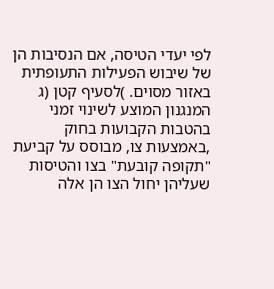לפי יעדי הטיסה, אם הנסיבות הן של שיבוש הפעילות התעופתית באזור מסוים. )לסעיף קטן (ג המנגנון המוצע לשינוי זמני בהטבות הקבועות בחוק ,באמצעות צו, מבוסס על קביעת "תקופה קובעת" בצו והטיסות שעליהן יחול הצו הן אלה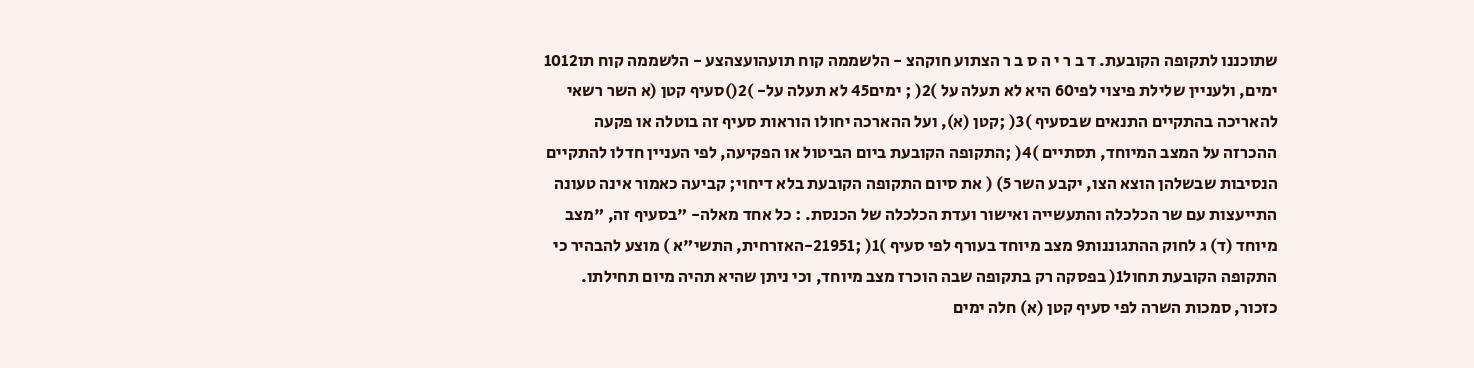שתוכננו לתקופה הקובעת. ד ב ר י ה ס ב ר הצתוע חוקהצ - הלשממה קוח תועהועצהצע - הלשממה קוח תו1012 ימים, ולעניין שלילת פיצוי לפי60 היא לא תעלה על )2( ; ימים45 לא תעלה על- )2()סעיף קטן (א השר רשאי להאריכה בהתקיים התנאים שבסעיף )3( ;קטן (א), ועל ההארכה יחולו הוראות סעיף זה בוטלה או פקעה ההכרזה על המצב המיוחד, תסתיים )4( ;התקופה הקובעת ביום הביטול או הפקיעה, לפי העניין חדלו להתקיים הנסיבות שבשלהן הוצא הצו, יקבע השר 5) ( את סיום התקופה הקובעת בלא דיחוי; קביעה כאמור אינה טעונה התייעצות עם שר הכלכלה והתעשייה ואישור ועדת הכלכלה של הכנסת. : כל אחד מאלה- "בסעיף זה, "מצב מיוחד (ד) ג לחוק ההתגוננות9 מצב מיוחד בעורף לפי סעיף )1( ;21951-האזרחית, התשי"א ) מוצע להבהיר כי התקופה הקובעת תחול1( בפסקה רק בתקופה שבה הוכרז מצב מיוחד, וכי ניתן שהיא תהיה מיום תחילתו. כזכור, סמכות השרה לפי סעיף קטן (א) חלה ימים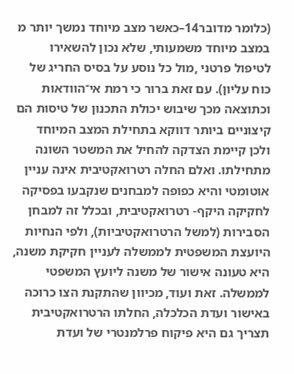(כלומר מדובר14–כאשר מצב מיוחד נמשך יותר מ במצב מיוחד משמעותי, שלא נכון להשאירו לטיפול פרטני ,מול כל נוסע על בסיס החריג של כוח עליון). עם זאת ברור כי רמת אי־הוודאות וכתוצאה מכך שיבוש יכולת התכנון של טיסות הם קיצוניים ביותר דווקא בתחילת המצב המיוחד ולכן קיימת הצדקה להחיל את המשטר השונה מתחילתו. ואלם החלה רטרואקטיבית אינה עניין אוטומטי והיא כפופה למבחנים שנקבעו בפסיקה לחקיקה היקף- רטרואקטיבית, ובכלל זה למבחן הסבירות (למשל הרטרואקטיביות), ולפי הנחיות היועצת המשפטית לממשלה לעניין חקיקת משנה, היא טעונה אישור של משנה ליועץ המשפטי לממשלה. זאת ועוד, מכיוון שהתקנת הצו כרוכה באישור ועדת הכלכלה, החלתו הרטרואקטיבית תצריך גם היא פיקוח פרלמנטרי של ועדת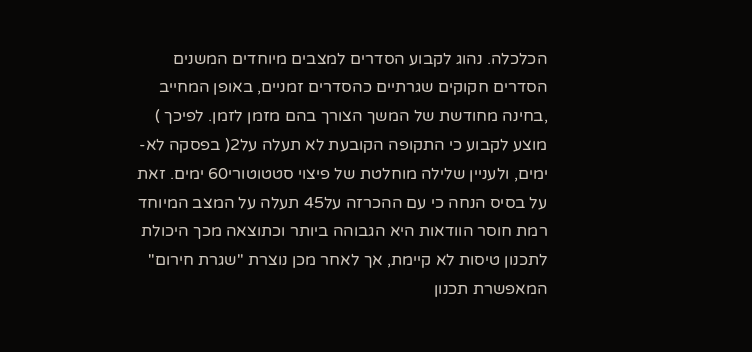הכלכלה. נהוג לקבוע הסדרים למצבים מיוחדים המשנים הסדרים חקוקים שגרתיים כהסדרים זמניים, באופן המחייב ,בחינה מחודשת של המשך הצורך בהם מזמן לזמן. לפיכך ) מוצע לקבוע כי התקופה הקובעת לא תעלה על2( בפסקה לא- ימים, ולעניין שלילה מוחלטת של פיצוי סטטוטורי60 ימים. זאת על בסיס הנחה כי עם ההכרזה על45 תעלה על המצב המיוחד רמת חוסר הוודאות היא הגבוהה ביותר וכתוצאה מכך היכולת לתכנון טיסות לא קיימת, אך לאחר מכן נוצרת "שגרת חירום" המאפשרת תכנון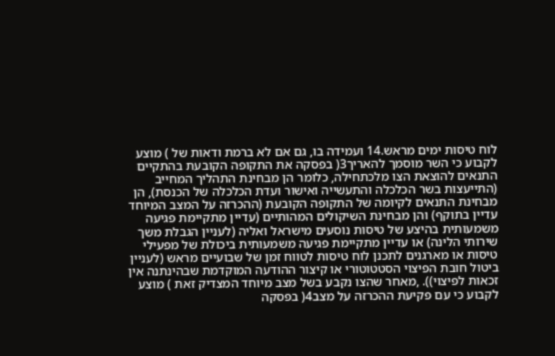לוח טיסות ימים מראש.14 ועמידה בו, גם אם לא ברמת ודאות של ) מוצע לקבוע כי השר מוסמך להאריך3( בפסקה את התקופה הקובעת בהתקיים התנאים להוצאת הצו מלכתחילה, כלומר הן מבחינת התהליך המחייב (התייעצות בשר הכלכלה והתעשייה ואישור ועדת הכלכלה של הכנסת), הן מבחינת התנאים לקיומה של התקופה הקובעת (ההכרזה על המצב המיוחד עדיין בתוקף) והן מבחינת השיקולים המהותיים (עדיין מתקיימת פגיעה משמעותית בהיצע של טיסות נוסעים מישראל ואליה (לעניין הגבלת משך שירותי הלינה) או עדיין מתקיימת פגיעה משמעותית ביכולת של מפעילי טיסות או מארגנים לתכנן לוח טיסות לטווח זמן של שבועיים מראש (לעניין ביטול חובת הפיצוי הסטטוטורי או קיצור ההודעה המוקדמת שבהינתנה אין זכאות לפיצוי)). ,מאחר שהצו נקבע בשל מצב מיוחד המצדיק זאת ) מוצע לקבוע כי עם פקיעת ההכרזה על מצב4( בפסקה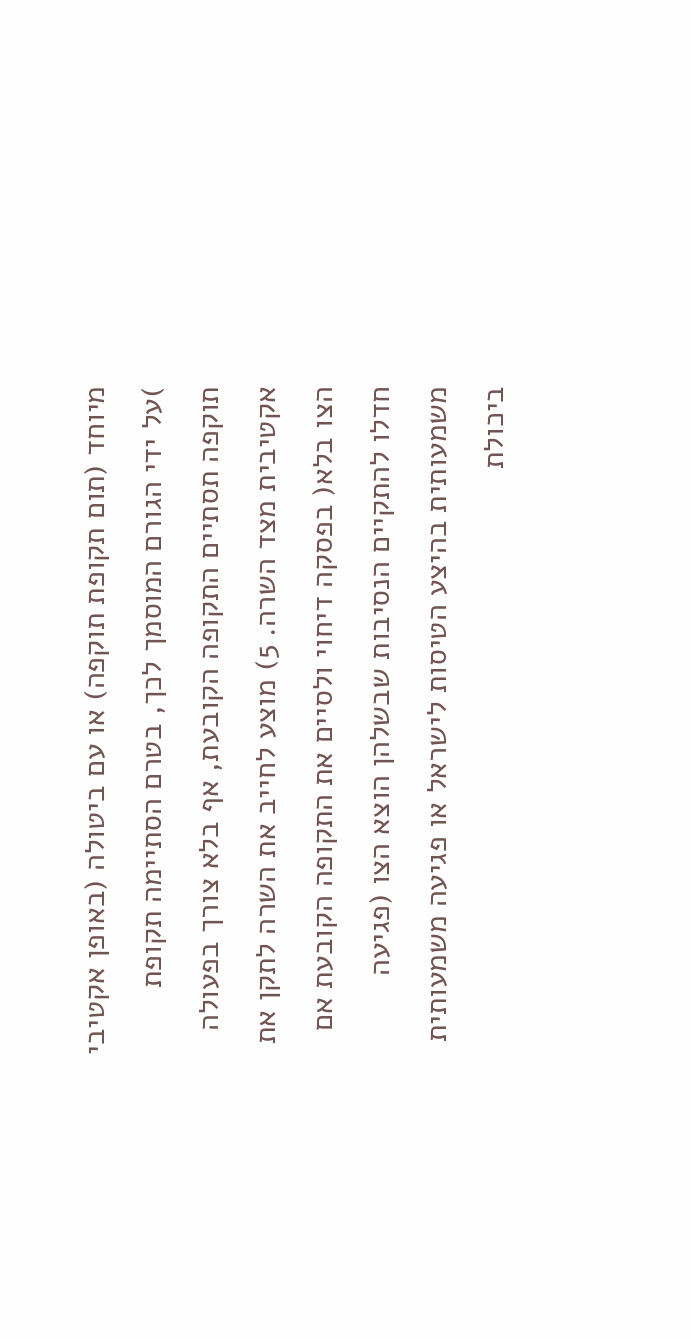מיוחד (תום תקופת תוקפה) או עם ביטולה (באופן אקטיבי )על ידי הגורם המוסמך לכך, בטרם הסתיימה תקופת תוקפה תסתיים התקופה הקובעת, אף בלא צורך בפעולה אקטיבית מצד השרה. 5) מוצע לחייב את השרה לתקן את הצו בלא( בפסקה דיחוי ולסיים את התקופה הקובעת אם חדלו להתקיים הנסיבות שבשלהן הוצא הצו (פגיעה משמעותית בהיצע הטיסות לישראל או פגיעה משמעותית ביכולת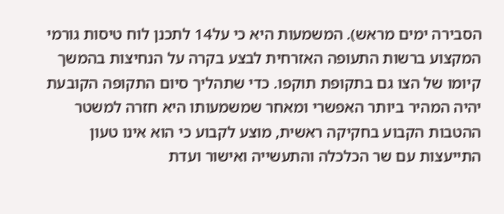הסבירה ימים מראש). המשמעות היא כי על14 לתכנן לוח טיסות גורמי המקצוע ברשות התעופה האזרחית לבצע בקרה על הנחיצות בהמשך קיומו של הצו גם בתקופת תוקפו. כדי שתהליך סיום התקופה הקובעת יהיה המהיר ביותר האפשרי ומאחר שמשמעותו היא חזרה למשטר ההטבות הקבוע בחקיקה ראשית, מוצע לקבוע כי הוא אינו טעון התייעצות עם שר הכלכלה והתעשייה ואישור ועדת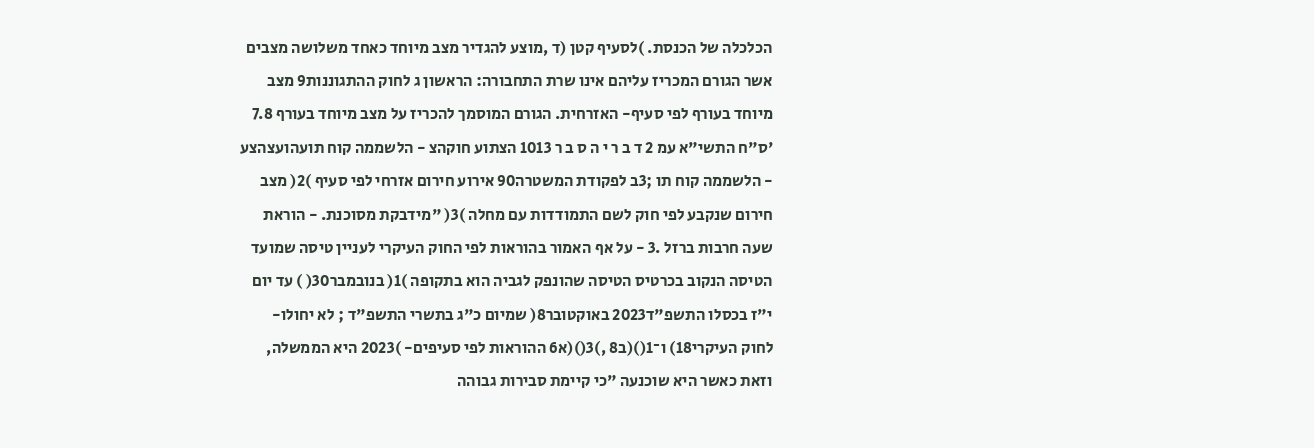הכלכלה של הכנסת. )לסעיף קטן (ד ,מוצע להגדיר מצב מיוחד כאחד משלושה מצבים אשר הגורם המכריז עליהם אינו שרת התחבורה: הראשון ג לחוק ההתגוננות9 מצב מיוחד בעורף לפי סעיף- האזרחית. הגורם המוסמך להכריז על מצב מיוחד בעורף 7.8 'ס"ח התשי"א עמ 2 ד ב ר י ה ס ב ר 1013 הצתוע חוקהצ - הלשממה קוח תועהועצהצע - הלשממה קוח תו ;3ב לפקודת המשטרה90 אירוע חירום אזרחי לפי סעיף )2( מצב חירום שנקבע לפי חוק לשם התמודדות עם מחלה )3( "מידבקת מסוכנת. - הוראת שעה חרבות ברזל .3 - על אף האמור בהוראות לפי החוק העיקרי לעניין טיסה שמועד הטיסה הנקוב בכרטיס הטיסה שהונפק לגביה הוא בתקופה )1( בנובמבר30( ) עד יום י"ז בכסלו התשפ"ד2023 באוקטובר8( שמיום כ"ג בתשרי התשפ"ד ; לא יחולו- לחוק העיקרי18) ו־1()(ב8 ,)3()(א6 ההוראות לפי סעיפים- )2023 היא הממשלה, וזאת כאשר היא שוכנעה "כי קיימת סבירות גבוהה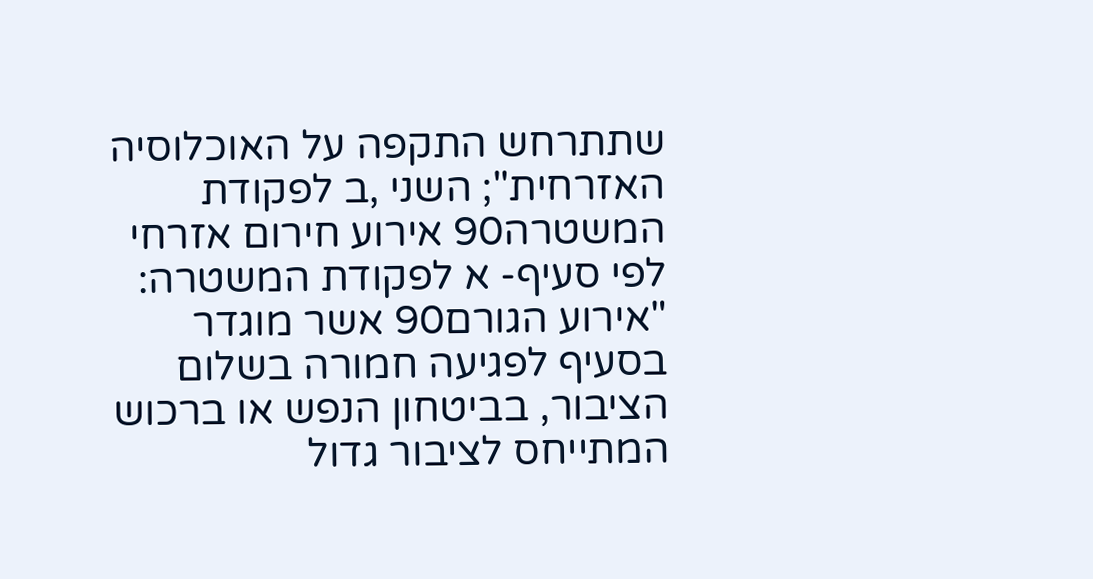שתתרחש התקפה על האוכלוסיה האזרחית"; השני ,ב לפקודת המשטרה90 אירוע חירום אזרחי לפי סעיף- א לפקודת המשטרה: "אירוע הגורם90 אשר מוגדר בסעיף לפגיעה חמורה בשלום הציבור, בביטחון הנפש או ברכוש המתייחס לציבור גדול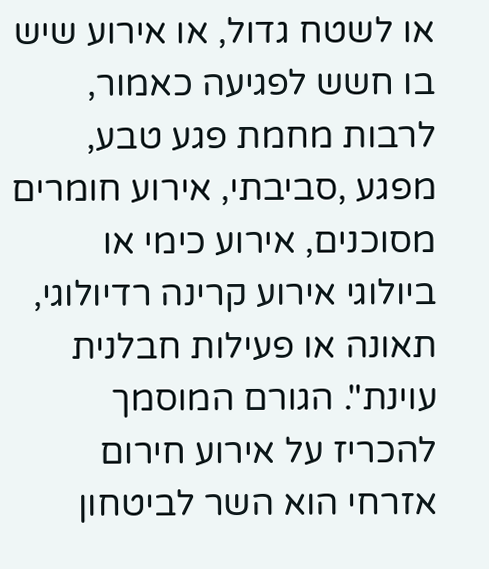או לשטח גדול, או אירוע שיש בו חשש לפגיעה כאמור, לרבות מחמת פגע טבע, מפגע ,סביבתי, אירוע חומרים מסוכנים, אירוע כימי או ביולוגי אירוע קרינה רדיולוגי, תאונה או פעילות חבלנית עוינת". הגורם המוסמך להכריז על אירוע חירום אזרחי הוא השר לביטחון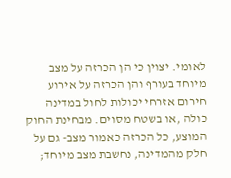לאומי. יצוין כי הן הכרזה על מצב מיוחד בעורף והן הכרזה על אירוע חירום אזרחי יכולות לחול במדינה כולה ,או בשטח מסוים. מבחינת החוק המוצע, כל הכרזה כאמור מצב- גם על חלק מהמדינה, נחשבת מצב מיוחד;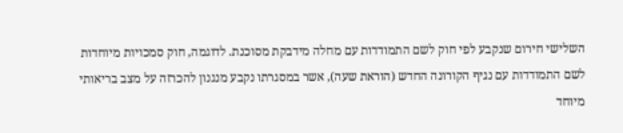השלישי חירום שנקבע לפי חוק לשם התמודדות עם מחלה מידבקת מסוכנת. לדוגמה, חוק סמכויות מיוחדות לשם התמודדות עם נגיף הקורונה החדש (הוראת שעה), אשר במסגרתו נקבע מנגנון להכרזה על מצב בריאותי מיוחד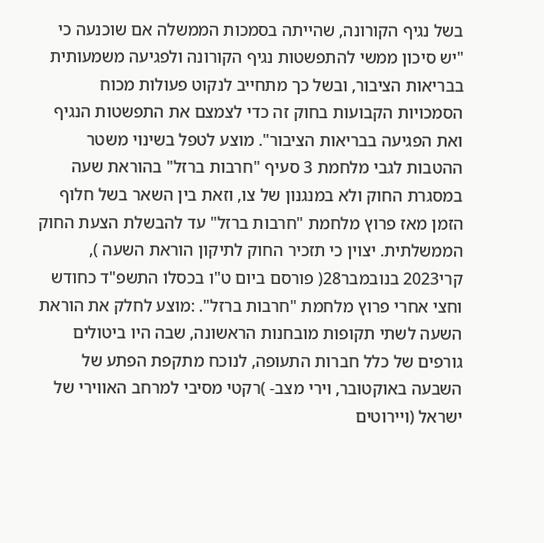בשל נגיף הקורונה, שהייתה בסמכות הממשלה אם שוכנעה כי "יש סיכון ממשי להתפשטות נגיף הקורונה ולפגיעה משמעותית בבריאות הציבור, ובשל כך מתחייב לנקוט פעולות מכוח הסמכויות הקבועות בחוק זה כדי לצמצם את התפשטות הנגיף ואת הפגיעה בבריאות הציבור". מוצע לטפל בשינוי משטר ההטבות לגבי מלחמת 3 סעיף "חרבות ברזל" בהוראת שעה במסגרת החוק ולא במנגנון של צו, וזאת בין השאר בשל חלוף הזמן מאז פרוץ מלחמת "חרבות ברזל" עד להבשלת הצעת החוק הממשלתית. יצוין כי תזכיר החוק לתיקון הוראת השעה ), קרי2023 בנובמבר28( פורסם ביום ט"ו בכסלו התשפ"ד כחודש וחצי אחרי פרוץ מלחמת "חרבות ברזל". :מוצע לחלק את הוראת השעה לשתי תקופות מובחנות הראשונה, שבה היו ביטולים גורפים של כלל חברות התעופה, לנוכח מתקפת הפתע של השבעה באוקטובר, וירי מצב- )רקטי מסיבי למרחב האווירי של ישראל (ויירוטים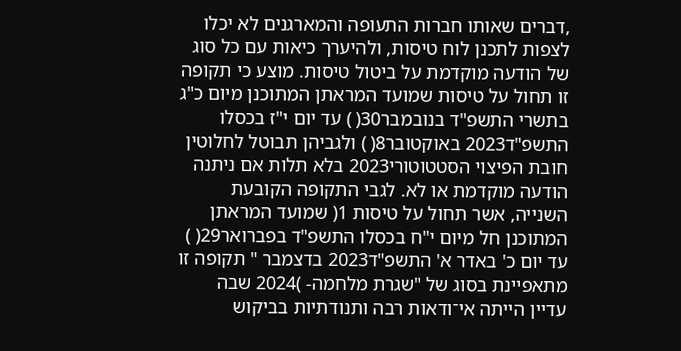,דברים שאותו חברות התעופה והמארגנים לא יכלו לצפות לתכנן לוח טיסות, ולהיערך כיאות עם כל סוג של הודעה מוקדמת על ביטול טיסות. מוצע כי תקופה זו תחול על טיסות שמועד המראתן המתוכנן מיום כ"ג בתשרי התשפ"ד בנובמבר30( ) עד יום י"ז בכסלו התשפ"ד2023 באוקטובר8( ) ולגביהן תבוטל לחלוטין חובת הפיצוי הסטטוטורי2023 בלא תלות אם ניתנה הודעה מוקדמת או לא. לגבי התקופה הקובעת השנייה, אשר תחול על טיסות 1( שמועד המראתן המתוכנן חל מיום י"ח בכסלו התשפ"ד בפברואר29( ) עד יום כ' באדר א' התשפ"ד2023 בדצמבר " תקופה זו מתאפיינת בסוג של "שגרת מלחמה- )2024 שבה עדיין הייתה אי־ודאות רבה ותנודתיות בביקוש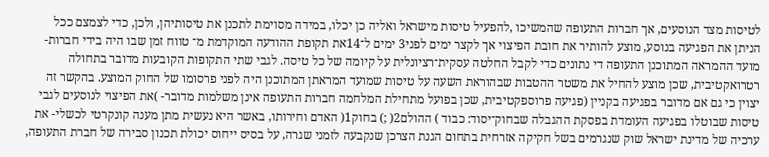לטיסות מצד הנוסעים, אך חברות התעופה שהמשיכו ,להפעיל טיסות מישראל ואליה כן יכלו, במידה מסוימת לתכנן את טיסותיהן, ולכן, כדי לצמצם ככל הניתן את הפגיעה בנוסע, מוצע להותיר את חובת הפיצוי אך לקצר ימים לפני3 ימים ל־14את תקופת ההודעה המוקדמת מ־ טווח זמן שבו היה בידי חברות- מועד ההמראה המתוכנן התעופה די נתונים כדי לקבל החלטה עסקית־רציונלית על קיומה של כל טיסה. לגבי שתי התקופות הקובעות מדובר בתחולה רטרואקטיבית, שכן מוצע להחיל את משטר ההטבות שבהוראת השעה על טיסות שמועד המראתן המתוכנן היה לפני פרסומו של החוק המוצע. בהקשר זה יצוין כי גם אם מדובר בפגיעה בקניין (פגיעה פרוספקטיבית, שכן בפועל מתחילת המלחמה חברות התעופה אינן משלמות מדובר- )את הפיצוי לנוסעים לגבי טיסות שבוטלו בפגיעה העומדת בפסקת ההגבלה שבחוק־יסוד: כבוד ) ההולם2( ;) בחוק1( האדם וחירותו, באשר היא נעשית מתן מענה קונקרטי לכשלי- את ערכיה של מדינת ישראל שוק שנגרמים בשל חקיקה אזרחית בתחום הגנת הצרכן שנקבעה לזמני שגרה, על בסיס ייחוס יכולת תכנון סבירה של חברת התעופה,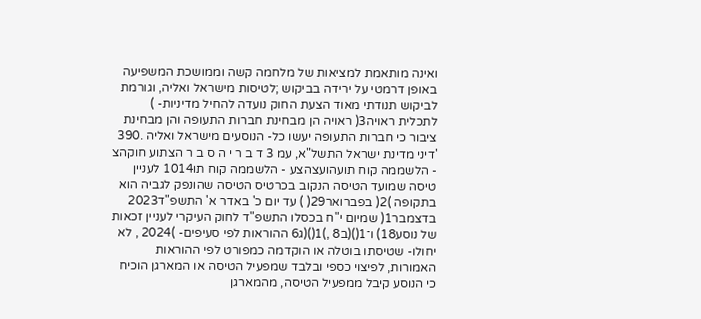ואינה מותאמת למציאות של מלחמה קשה וממושכת המשפיעה באופן דרמטי על ירידה בביקוש ;לטיסות מישראל ואליה, וגורמת לביקוש תנודתי מאוד הצעת החוק נועדה להחיל מדיניות- ) לתכלית ראויה3( ראויה הן מבחינת חברות התעופה והן מבחינת ציבור כי חברות התעופה יעשו כל- הנוסעים מישראל ואליה .390 'דיני מדינת ישראל התשל"א, עמ 3 ד ב ר י ה ס ב ר הצתוע חוקהצ - הלשממה קוח תועהועצהצע - הלשממה קוח תו1014 לעניין טיסה שמועד הטיסה הנקוב בכרטיס הטיסה שהונפק לגביה הוא בתקופה )2( בפברואר29( ) עד יום כ' באדר א' התשפ"ד2023 בדצמבר1( שמיום י"ח בכסלו התשפ"ד לחוק העיקרי לעניין זכאות של נוסע18) ו־1()(ב8 ,)1()(ג6 ההוראות לפי סעיפים- )2024 , לא יחולו- שטיסתו בוטלה או הוקדמה כמפורט לפי ההוראות האמורות, לפיצוי כספי ובלבד שמפעיל הטיסה או המארגן הוכיח כי הנוסע קיבל ממפעיל הטיסה, מהמארגן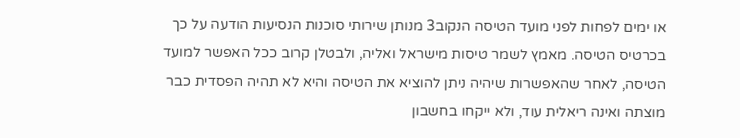או ימים לפחות לפני מועד הטיסה הנקוב3 מנותן שירותי סוכנות הנסיעות הודעה על כך בכרטיס הטיסה. מאמץ לשמר טיסות מישראל ואליה, ולבטלן קרוב ככל האפשר למועד הטיסה, לאחר שהאפשרות שיהיה ניתן להוציא את הטיסה והיא לא תהיה הפסדית כבר מוצתה ואינה ריאלית עוד, ולא ייקחו בחשבון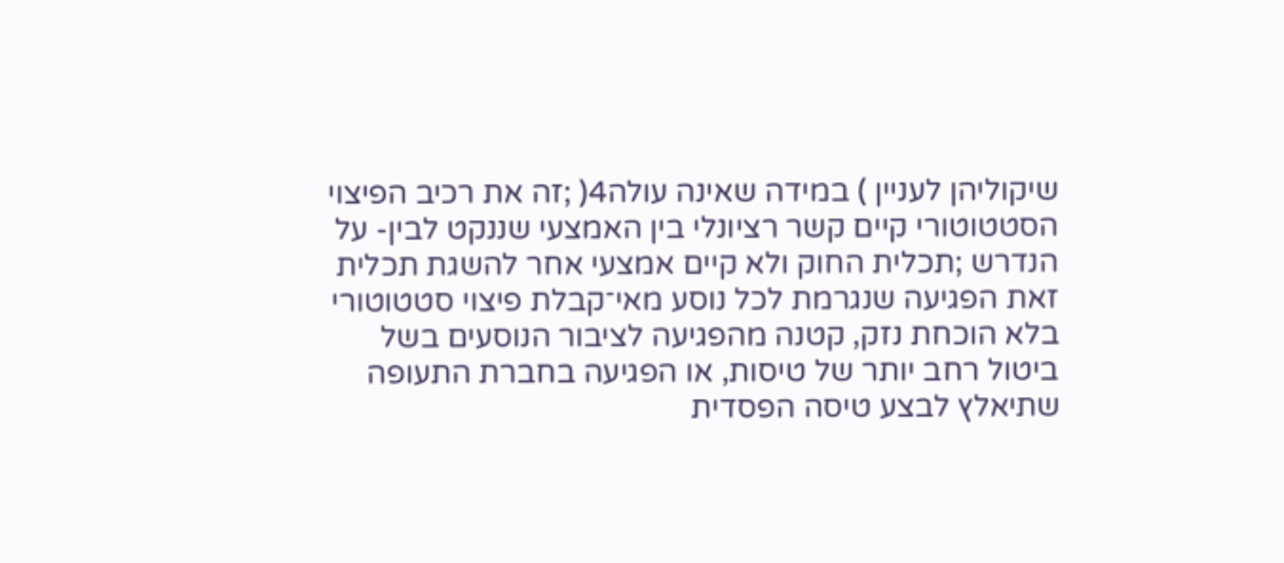שיקוליהן לעניין ) במידה שאינה עולה4( ;זה את רכיב הפיצוי הסטטוטורי קיים קשר רציונלי בין האמצעי שננקט לבין- על הנדרש ;תכלית החוק ולא קיים אמצעי אחר להשגת תכלית זאת הפגיעה שנגרמת לכל נוסע מאי־קבלת פיצוי סטטוטורי בלא הוכחת נזק, קטנה מהפגיעה לציבור הנוסעים בשל ביטול רחב יותר של טיסות, או הפגיעה בחברת התעופה שתיאלץ לבצע טיסה הפסדית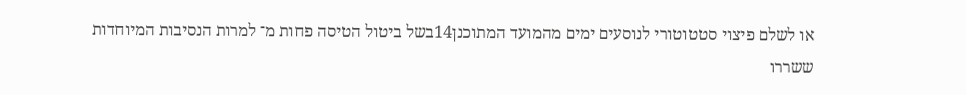או לשלם פיצוי סטטוטורי לנוסעים ימים מהמועד המתוכנן14בשל ביטול הטיסה פחות מ־ למרות הנסיבות המיוחדות ששררו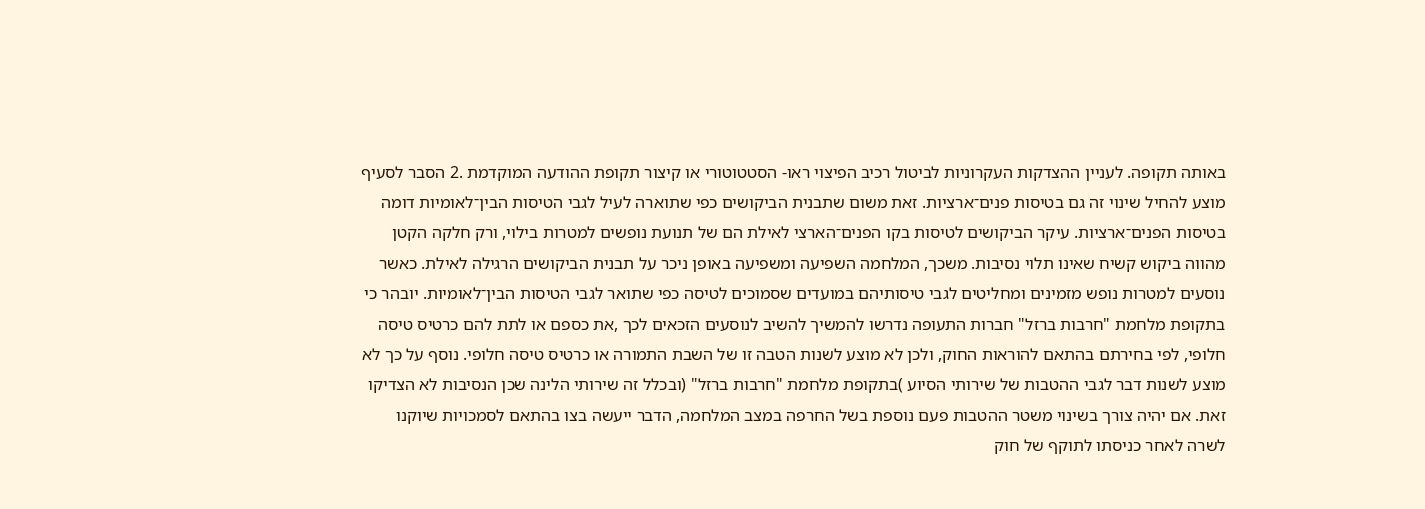באותה תקופה. לעניין ההצדקות העקרוניות לביטול רכיב הפיצוי ראו- הסטטוטורי או קיצור תקופת ההודעה המוקדמת .2 הסבר לסעיף מוצע להחיל שינוי זה גם בטיסות פנים־ארציות. זאת משום שתבנית הביקושים כפי שתוארה לעיל לגבי הטיסות הבין־לאומיות דומה בטיסות הפנים־ארציות. עיקר הביקושים לטיסות בקו הפנים־הארצי לאילת הם של תנועת נופשים למטרות בילוי, ורק חלקה הקטן מהווה ביקוש קשיח שאינו תלוי נסיבות. משכך, המלחמה השפיעה ומשפיעה באופן ניכר על תבנית הביקושים הרגילה לאילת. כאשר נוסעים למטרות נופש מזמינים ומחליטים לגבי טיסותיהם במועדים שסמוכים לטיסה כפי שתואר לגבי הטיסות הבין־לאומיות. יובהר כי בתקופת מלחמת "חרבות ברזל" חברות התעופה נדרשו להמשיך להשיב לנוסעים הזכאים לכך ,את כספם או לתת להם כרטיס טיסה חלופי, לפי בחירתם בהתאם להוראות החוק, ולכן לא מוצע לשנות הטבה זו של השבת התמורה או כרטיס טיסה חלופי. נוסף על כך לא מוצע לשנות דבר לגבי ההטבות של שירותי הסיוע )בתקופת מלחמת "חרבות ברזל" (ובכלל זה שירותי הלינה שכן הנסיבות לא הצדיקו זאת. אם יהיה צורך בשינוי משטר ההטבות פעם נוספת בשל החרפה במצב המלחמה, הדבר ייעשה בצו בהתאם לסמכויות שיוקנו לשרה לאחר כניסתו לתוקף של חוק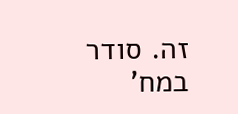זה. סודר במח'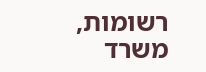רשומות, משרד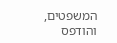המשפטים, והודפס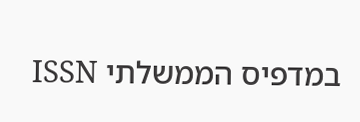במדפיס הממשלתי ISSN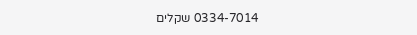0334-7014 שקלים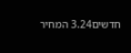חדשים3.24 המחיר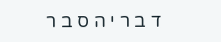ד ב ר י ה ס ב ר